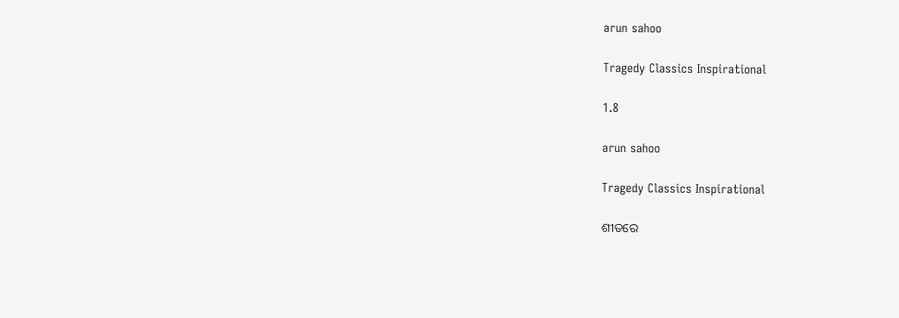arun sahoo

Tragedy Classics Inspirational

1.8

arun sahoo

Tragedy Classics Inspirational

ଶୀତରେ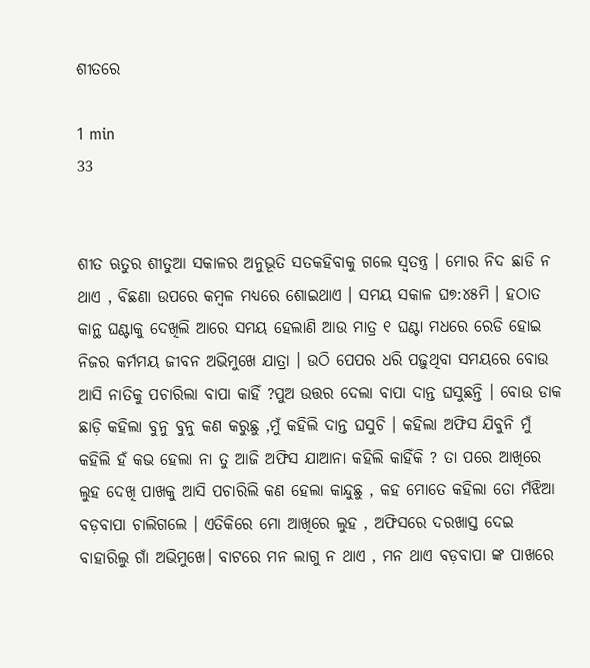ଶୀତରେ

1 min
33


ଶୀତ ଋତୁର ଶୀତୁଆ ସକାଳର ଅନୁଭୂତି ସତକହିବାକୁ ଗଲେ ସ୍ବତନ୍ତ୍ର । ମୋର ନିଦ ଛାଡି ନ ଥାଏ , ବିଛଣା ଉପରେ କମ୍ବଳ ମଧ୍ୟରେ ଶୋଇଥାଏ । ସମୟ ସକାଳ ଘ୭:୪୫ମି । ହଠାତ କାନ୍ଥ ଘଣ୍ଟାକୁ ଦେଖିଲି ଆରେ ସମୟ ହେଲାଣି ଆଉ ମାତ୍ର ୧ ଘଣ୍ଟା ମଧରେ ରେଡି ହୋଇ ନିଜର କର୍ମମୟ ଜୀବନ ଅଭିମୁଖେ ଯାତ୍ରା । ଉଠି ପେପର ଧରି ପଢ଼ୁଥିବା ସମୟରେ ବୋଉ ଆସି ନାତିକୁ ପଚାରିଲା ବାପା କାହିଁ ?ପୁଅ ଉତ୍ତର ଦେଲା ବାପା ଦାନ୍ତ ଘସୁଛନ୍ତି । ବୋଉ ଡାକ ଛାଡ଼ି କହିଲା ବୁନୁ ବୁନୁ କଣ କରୁଛୁ ,ମୁଁ କହିଲି ଦାନ୍ତ ଘସୁଚି । କହିଲା ଅଫିସ ଯିବୁନି ମୁଁ କହିଲି ହଁ କଭ ହେଲା ନା ତୁ ଆଜି ଅଫିସ ଯାଆନା କହିଲି କାହିଁକି ? ତା ପରେ ଆଖିରେ ଲୁହ ଦେଖି ପାଖକୁ ଆସି ପଚାରିଲି କଣ ହେଲା କାନ୍ଦୁଛୁ , କହ ମୋତେ କହିଲା ତୋ ମଁଝିଆ ବଡ଼ବାପା ଚାଲିଗଲେ । ଏତିକିରେ ମୋ ଆଖିରେ ଲୁହ , ଅଫିସରେ ଦରଖାସ୍ତ ଦେଇ ବାହାରିଲୁ ଗାଁ ଅଭିମୁଖେ। ବାଟରେ ମନ ଲାଗୁ ନ ଥାଏ , ମନ ଥାଏ ବଡ଼ବାପା ଙ୍କ ପାଖରେ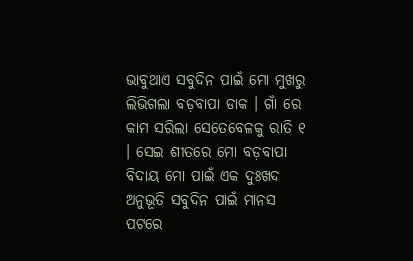ଭାବୁଥାଏ ସବୁଦିନ ପାଇଁ ମୋ ମୁଖରୁ ଲିଭିଗଲା ବଡ଼ବାପା ଡାକ । ଗାଁ ରେ କାମ ସରିଲା ସେତେବେଳକୁ ରାତି ୧ । ସେଇ ଶୀତରେ ମୋ ବଡ଼ବାପା ବିଦାୟ ମୋ ପାଇଁ ଏକ ଦୁଃଖଦ ଅନୁଭୂତି ସବୁଦିନ ପାଇଁ ମାନସ ପଟରେ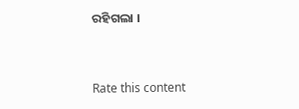ରହିଗଲା ।


Rate this content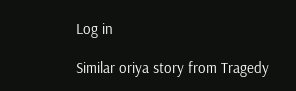Log in

Similar oriya story from Tragedy